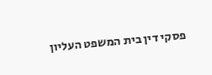פסקי דין בית המשפט העליון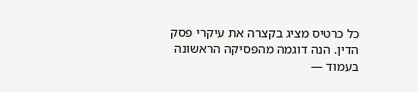כל כרטיס מציג בקצרה את עיקרי פסק הדין. הנה דוגמה מהפסיקה הראשונה בעמוד —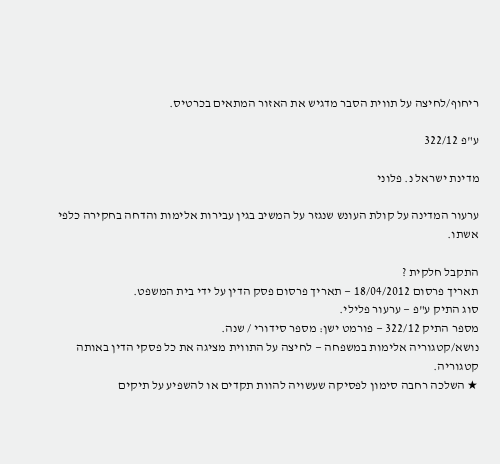ריחוף/לחיצה על תווית הסבר מדגיש את האזור המתאים בכרטיס.

ע"פ 322/12

מדינת ישראל נ. פלוני

ערעור המדינה על קולת העונש שנגזר על המשיב בגין עבירות אלימות והדחה בחקירה כלפי אשתו.

התקבל חלקית ?
תאריך פרסום 18/04/2012 — תאריך פרסום פסק הדין על ידי בית המשפט.
סוג התיק ע"פ — ערעור פלילי.
מספר התיק 322/12 — פורמט ישן: מספר סידורי / שנה.
נושא/קטגוריה אלימות במשפחה — לחיצה על התווית מציגה את כל פסקי הדין באותה קטגוריה.
★ השלכה רחבה סימון לפסיקה שעשויה להוות תקדים או להשפיע על תיקים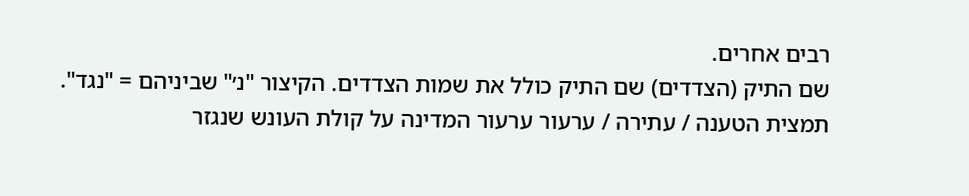רבים אחרים.
שם התיק (הצדדים) שם התיק כולל את שמות הצדדים. הקיצור "נ׳" שביניהם = "נגד".
תמצית הטענה / עתירה / ערעור ערעור המדינה על קולת העונש שנגזר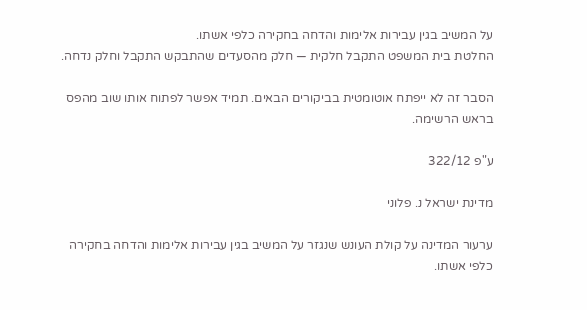על המשיב בגין עבירות אלימות והדחה בחקירה כלפי אשתו.
החלטת בית המשפט התקבל חלקית — חלק מהסעדים שהתבקש התקבל וחלק נדחה.

הסבר זה לא ייפתח אוטומטית בביקורים הבאים. תמיד אפשר לפתוח אותו שוב מהפס בראש הרשימה.

ע"פ 322/12

מדינת ישראל נ. פלוני

ערעור המדינה על קולת העונש שנגזר על המשיב בגין עבירות אלימות והדחה בחקירה כלפי אשתו.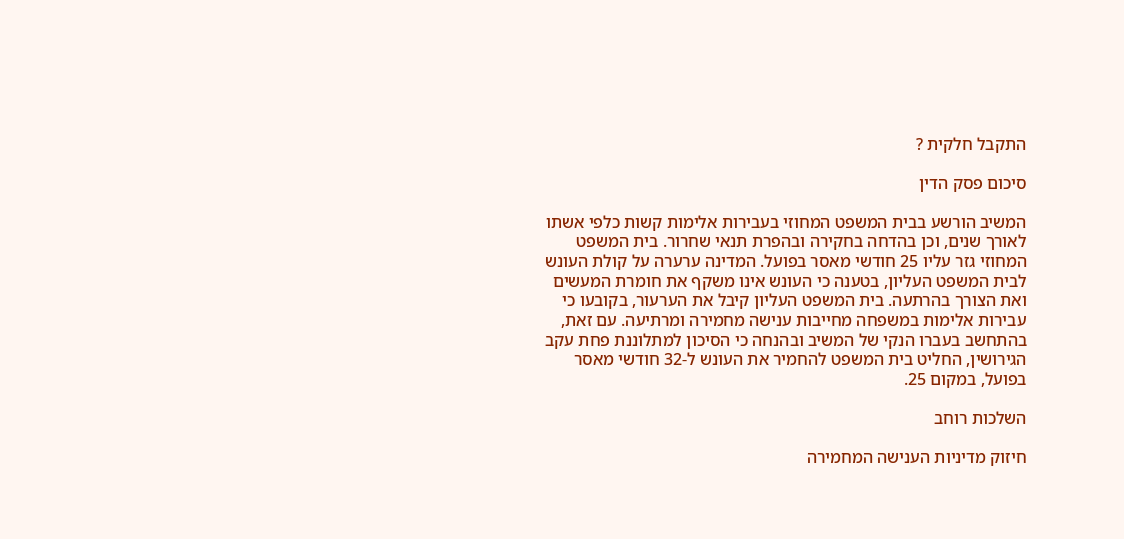התקבל חלקית ?

סיכום פסק הדין

המשיב הורשע בבית המשפט המחוזי בעבירות אלימות קשות כלפי אשתו לאורך שנים, וכן בהדחה בחקירה ובהפרת תנאי שחרור. בית המשפט המחוזי גזר עליו 25 חודשי מאסר בפועל. המדינה ערערה על קולת העונש לבית המשפט העליון, בטענה כי העונש אינו משקף את חומרת המעשים ואת הצורך בהרתעה. בית המשפט העליון קיבל את הערעור, בקובעו כי עבירות אלימות במשפחה מחייבות ענישה מחמירה ומרתיעה. עם זאת, בהתחשב בעברו הנקי של המשיב ובהנחה כי הסיכון למתלוננת פחת עקב הגירושין, החליט בית המשפט להחמיר את העונש ל-32 חודשי מאסר בפועל, במקום 25.

השלכות רוחב

חיזוק מדיניות הענישה המחמירה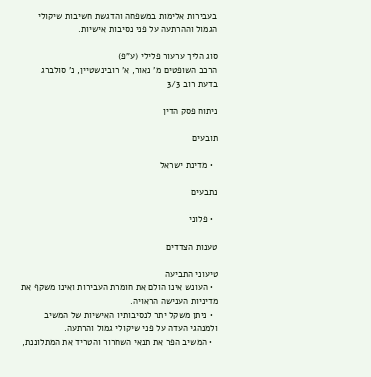בעבירות אלימות במשפחה והדגשת חשיבות שיקולי הגמול וההרתעה על פני נסיבות אישיות.

סוג הליך ערעור פלילי (ע"פ)
הרכב השופטים מ' נאור, א' רובינשטיין, נ' סולברג
בדעת רוב 3/3

ניתוח פסק הדין

תובעים

  • מדינת ישראל

נתבעים

  • פלוני

טענות הצדדים

טיעוני התביעה
  • העונש אינו הולם את חומרת העבירות ואינו משקף את מדיניות הענישה הראויה.
  • ניתן משקל יתר לנסיבותיו האישיות של המשיב ולמנהגי העדה על פני שיקולי גמול והרתעה.
  • המשיב הפר את תנאי השחרור והטריד את המתלוננת,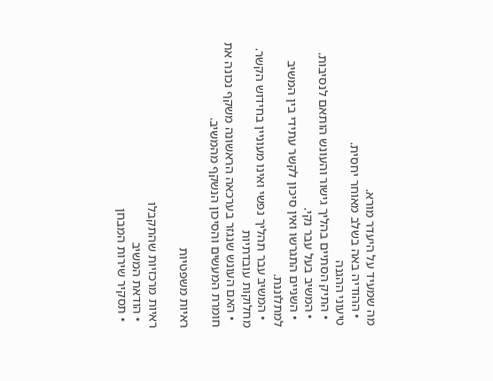מה שמעיד על היעדר מורא.
  • ההודיה באה בשלב מאוחר יחסית.
טיעוני ההגנה
  • התיק הסתיים בהליך גישור והעונש הותאם לנסיבות.
  • המשיב בעל עבר נקי.
  • השניים התגרשו ואין סיכון לקשר עתידי בין המשיב למתלוננת.
  • המשיב עבר תהליך נפשי ואינו מעוניין בחידוש הקשר.
מחלוקות עובדתיות
  • האם העונש שנגזר בערכאה הראשונה משקף נכונה את חומרת המעשים והסיכון הנשקף מהמשיב.

ראיות משפטיות

ראיות מרכזיות שהתקבלו
  • הודאת המשיב
  • תסקיר שירות המבחן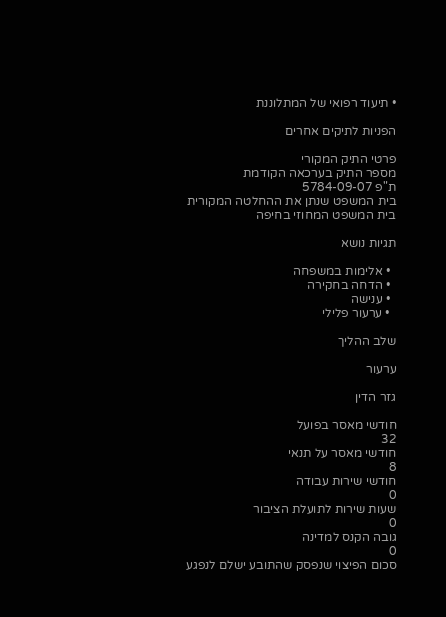• תיעוד רפואי של המתלוננת

הפניות לתיקים אחרים

פרטי התיק המקורי
מספר התיק בערכאה הקודמת
ת"פ 5784-09-07
בית המשפט שנתן את ההחלטה המקורית
בית המשפט המחוזי בחיפה

תגיות נושא

  • אלימות במשפחה
  • הדחה בחקירה
  • ענישה
  • ערעור פלילי

שלב ההליך

ערעור

גזר הדין

חודשי מאסר בפועל
32
חודשי מאסר על תנאי
8
חודשי שירות עבודה
0
שעות שירות לתועלת הציבור
0
גובה הקנס למדינה
0
סכום הפיצוי שנפסק שהתובע ישלם לנפגע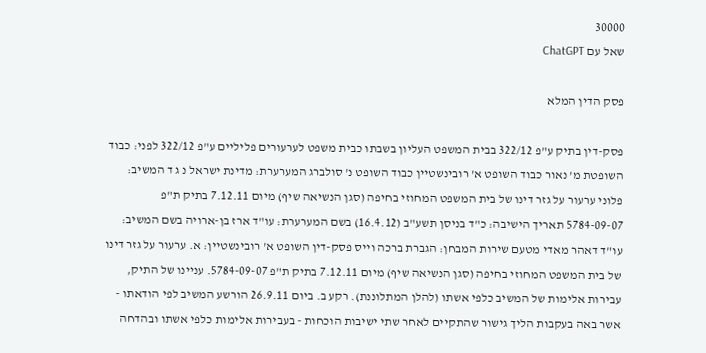30000
שאל עם ChatGPT

פסק הדין המלא

פסק-דין בתיק ע"פ 322/12 בבית המשפט העליון בשבתו כבית משפט לערעורים פליליים ע"פ 322/12 לפני: כבוד השופטת מ' נאור כבוד השופט א' רובינשטיין כבוד השופט נ' סולברג המערערת: מדינת ישראל נ ג ד המשיב: פלוני ערעור על גזר דינו של בית המשפט המחוזי בחיפה (סגן הנשיאה שיף) מיום 7.12.11 בתיק ת"פ 5784-09-07 תאריך הישיבה: כ"ד בניסן תשע"ב (16.4.12) בשם המערערת: עו"ד ארז בן-ארויה בשם המשיב: עו"ד דאהר מאדי מטעם שירות המבחן: הגברת ברכה וייס פסק-דין השופט א' רובינשטיין: א. ערעור על גזר דינו של בית המשפט המחוזי בחיפה (סגן הנשיאה שיף) מיום 7.12.11 בתיק ת"פ 5784-09-07. עניינו של התיק, עבירות אלימות של המשיב כלפי אשתו (להלן המתלוננת). רקע ב. ביום 26.9.11 הורשע המשיב לפי הודאתו - אשר באה בעקבות הליך גישור שהתקיים לאחר שתי ישיבות הוכחות - בעבירות אלימות כלפי אשתו ובהדחה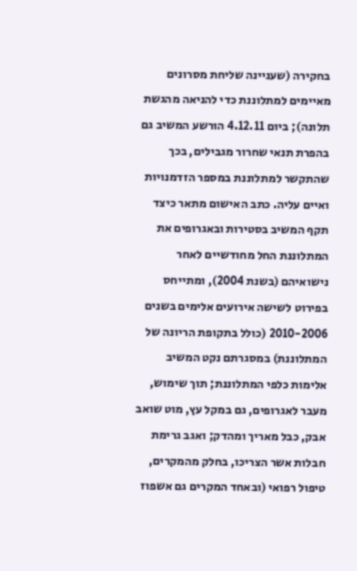בחקירה (שעניינה שליחת מסרונים מאיימים למתלוננת כדי להניאה מהגשת תלונה); ביום 4.12.11 הורשע המשיב גם בהפרת תנאי שחרור מגבילים, בכך שהתקשר למתלוננת במספר הזדמנויות ואיים עליה. כתב האישום מתאר כיצד תקף המשיב בסטירות ובאגרופים את המתלוננת החל מחודשיים לאחר נישואיהם (בשנת 2004), ומתייחס בפירוט לשישה אירועים אלימים בשנים 2010-2006 (כולל בתקופת הריונה של המתלוננת) במסגרתם נקט המשיב אלימות כלפי המתלוננת; תוך שימוש, מעבר לאגרופים, גם במקל עץ, מוט שואב אבק, כבל מאריך ומהדק; ואגב גרימת חבלות אשר הצריכו, בחלק מהמקרים, טיפול רפואי (ובאחד המקרים גם אשפוז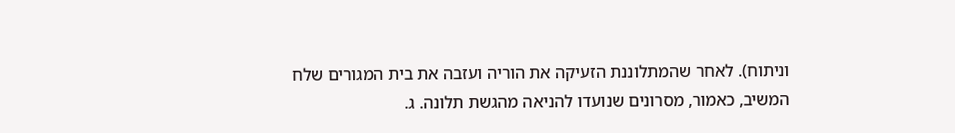וניתוח). לאחר שהמתלוננת הזעיקה את הוריה ועזבה את בית המגורים שלח המשיב, כאמור, מסרונים שנועדו להניאה מהגשת תלונה. ג.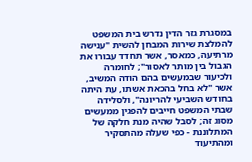במסגרת גזר הדין נדרש בית המשפט להמלצת שירות המבחן להשית "ענישה מרתיעה, כמאסר, אשר תחדד עבורו את הגבול בין מותר לאסור"; לחומרה ולכיעור שבמעשים בהם הודה המשיב, אשר "לא בחל בהכאת אשתו, עת היתה בחודש השביעי להריונה", ולסלידה שבתי המשפט חייבים להפגין ממעשים מסוג זה; לסבל שהיה מנת חלקה של המתלוננת - כפי שעלה מהתסקיר ומהתיעוד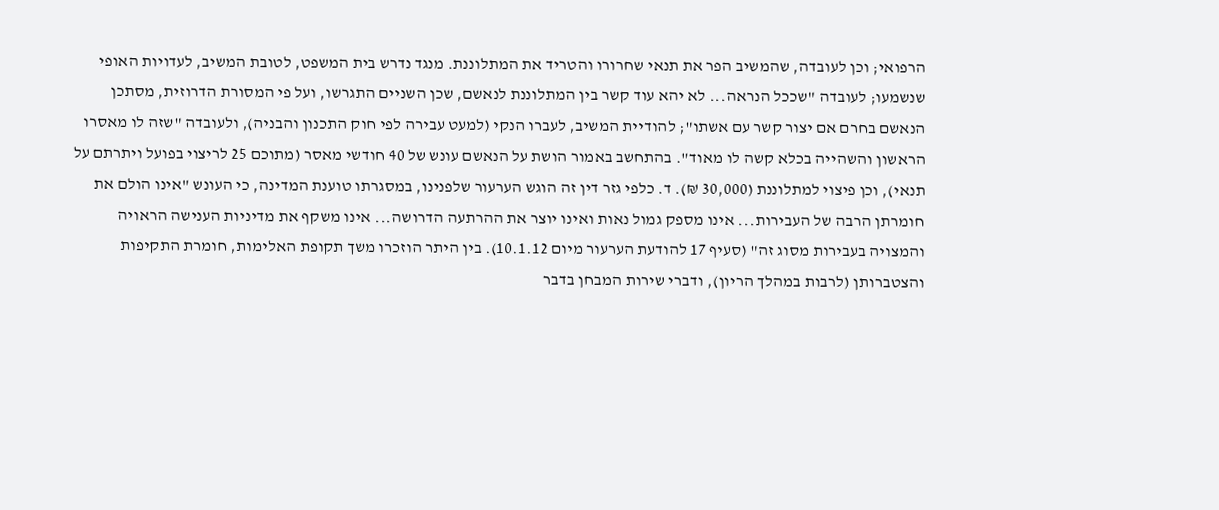הרפואי; וכן לעובדה, שהמשיב הפר את תנאי שחרורו והטריד את המתלוננת. מנגד נדרש בית המשפט, לטובת המשיב, לעדויות האופי שנשמעו; לעובדה "שככל הנראה... לא יהא עוד קשר בין המתלוננת לנאשם, שכן השניים התגרשו, ועל פי המסורת הדרוזית, מסתכן הנאשם בחרם אם יצור קשר עם אשתו"; להודיית המשיב, לעברו הנקי (למעט עבירה לפי חוק התכנון והבניה), ולעובדה "שזה לו מאסרו הראשון והשהייה בכלא קשה לו מאוד". בהתחשב באמור הושת על הנאשם עונש של 40 חודשי מאסר (מתוכם 25 לריצוי בפועל ויתרתם על תנאי), וכן פיצוי למתלוננת (30,000 ₪). ד. כלפי גזר דין זה הוגש הערעור שלפנינו, במסגרתו טוענת המדינה, כי העונש "אינו הולם את חומרתן הרבה של העבירות... אינו מספק גמול נאות ואינו יוצר את ההרתעה הדרושה... אינו משקף את מדיניות הענישה הראויה והמצויה בעבירות מסוג זה" (סעיף 17 להודעת הערעור מיום 10.1.12). בין היתר הוזכרו משך תקופת האלימות, חומרת התקיפות והצטברותן (לרבות במהלך הריון), ודברי שירות המבחן בדבר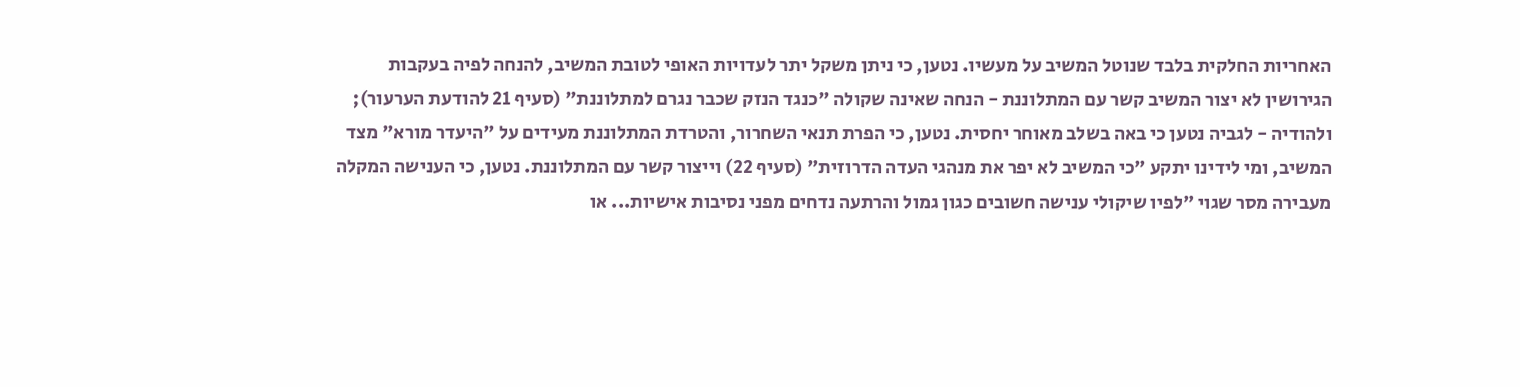האחריות החלקית בלבד שנוטל המשיב על מעשיו. נטען, כי ניתן משקל יתר לעדויות האופי לטובת המשיב, להנחה לפיה בעקבות הגירושין לא יצור המשיב קשר עם המתלוננת - הנחה שאינה שקולה "כנגד הנזק שכבר נגרם למתלוננת" (סעיף 21 להודעת הערעור); ולהודיה - לגביה נטען כי באה בשלב מאוחר יחסית. נטען, כי הפרת תנאי השחרור, והטרדת המתלוננת מעידים על "היעדר מורא" מצד המשיב, ומי לידינו יתקע "כי המשיב לא יפר את מנהגי העדה הדרוזית" (סעיף 22) וייצור קשר עם המתלוננת. נטען, כי הענישה המקלה מעבירה מסר שגוי "לפיו שיקולי ענישה חשובים כגון גמול והרתעה נדחים מפני נסיבות אישיות... או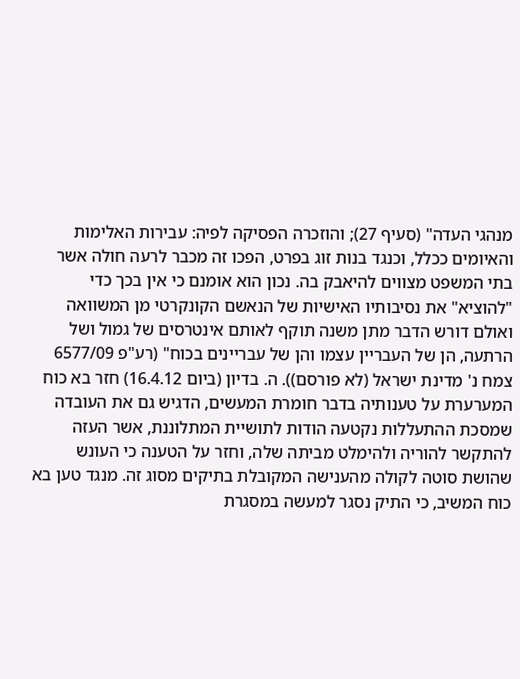מנהגי העדה" (סעיף 27); והוזכרה הפסיקה לפיה: עבירות האלימות והאיומים ככלל, וכנגד בנות זוג בפרט, הפכו זה מכבר לרעה חולה אשר בתי המשפט מצווים להיאבק בה. נכון הוא אומנם כי אין בכך כדי "להוציא" את נסיבותיו האישיות של הנאשם הקונקרטי מן המשוואה ואולם דורש הדבר מתן משנה תוקף לאותם אינטרסים של גמול ושל הרתעה, הן של העבריין עצמו והן של עבריינים בכוח" (רע"פ 6577/09 צמח נ' מדינת ישראל (לא פורסם)). ה. בדיון (ביום 16.4.12) חזר בא כוח המערערת על טענותיה בדבר חומרת המעשים, הדגיש גם את העובדה שמסכת ההתעללות נקטעה הודות לתושיית המתלוננת, אשר העזה להתקשר להוריה ולהימלט מביתה שלה, וחזר על הטענה כי העונש שהושת סוטה לקולה מהענישה המקובלת בתיקים מסוג זה. מנגד טען בא כוח המשיב, כי התיק נסגר למעשה במסגרת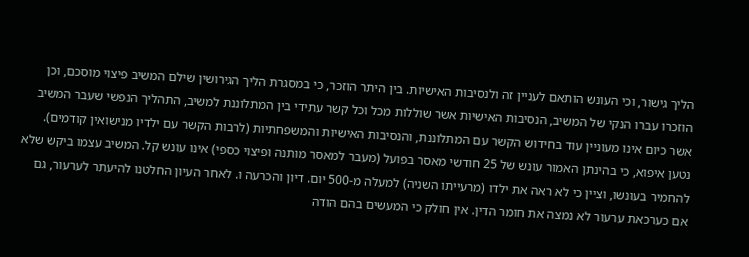הליך גישור, וכי העונש הותאם לעניין זה ולנסיבות האישיות. בין היתר הוזכר, כי במסגרת הליך הגירושין שילם המשיב פיצוי מוסכם, וכן הוזכרו עברו הנקי של המשיב, הנסיבות האישיות אשר שוללות מכל וכל קשר עתידי בין המתלוננת למשיב, התהליך הנפשי שעבר המשיב אשר כיום אינו מעוניין עוד בחידוש הקשר עם המתלוננת, והנסיבות האישיות והמשפחתיות (לרבות הקשר עם ילדיו מנישואין קודמים). נטען איפוא, כי בהינתן האמור עונש של 25 חודשי מאסר בפועל (מעבר למאסר מותנה ופיצוי כספי) אינו עונש קל. המשיב עצמו ביקש שלא להחמיר בעונשו, וציין כי לא ראה את ילדו (מרעייתו השניה) למעלה מ-500 יום. דיון והכרעה ו. לאחר העיון החלטנו להיעתר לערעור, גם אם כערכאת ערעור לא נמצה את חומר הדין. אין חולק כי המעשים בהם הודה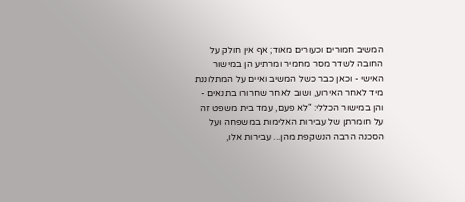המשיב חמורים וכעורים מאוד; אף אין חולק על החובה לשדר מסר מחמיר ומרתיע הן במישור האישי - וכאן כבר כשל המשיב ואיים על המתלוננת מיד לאחר האירוע, ושוב לאחר שחרורו בתנאים - והן במישור הכללי: "לא פעם, עמד בית משפט זה על חומרתן של עבירות האלימות במשפחה ועל הסכנה הרבה הנשקפת מהן... עבירות אלו,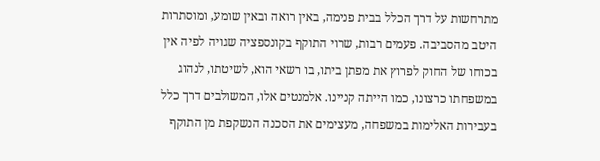מתרחשות על דרך הכלל בבית פנימה, באין רואה ובאין שומע, ומוסתרות היטב מהסביבה. פעמים רבות, שרוי התוקף בקונספציה שגויה לפיה אין בכוחו של החוק לפרוץ את מפתן ביתו, בו רשאי הוא, לשיטתו, לנהוג במשפחתו כרצונו, כמו הייתה קניינו. אלמנטים אלו, המשולבים דרך כלל בעבירות האלימות במשפחה, מעצימים את הסכנה הנשקפת מן התוקף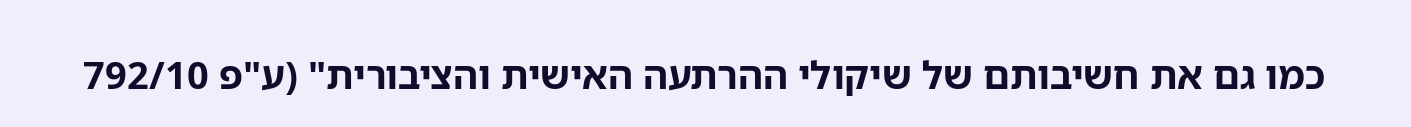כמו גם את חשיבותם של שיקולי ההרתעה האישית והציבורית" (ע"פ 792/10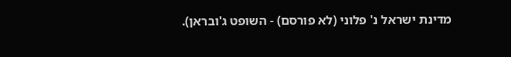מדינת ישראל נ' פלוני (לא פורסם) - השופט ג'ובראן).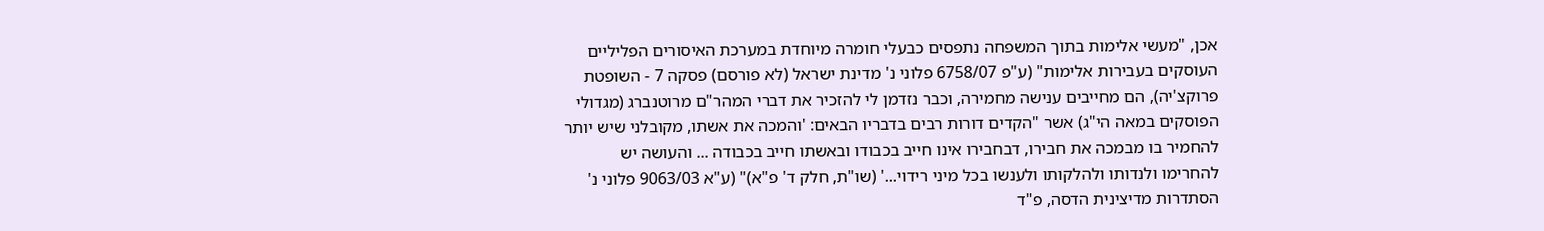אכן, "מעשי אלימות בתוך המשפחה נתפסים כבעלי חומרה מיוחדת במערכת האיסורים הפליליים העוסקים בעבירות אלימות" (ע"פ 6758/07 פלוני נ' מדינת ישראל (לא פורסם) פסקה 7 - השופטת פרוקצ'יה), הם מחייבים ענישה מחמירה, וכבר נזדמן לי להזכיר את דברי המהר"ם מרוטנברג (מגדולי הפוסקים במאה הי"ג) אשר "הקדים דורות רבים בדבריו הבאים: 'והמכה את אשתו, מקובלני שיש יותר להחמיר בו מבמכה את חבירו, דבחבירו אינו חייב בכבודו ובאשתו חייב בכבודה ... והעושה יש להחרימו ולנדותו ולהלקותו ולענשו בכל מיני רידוי...' (שו"ת, חלק ד' פ"א)" (ע"א 9063/03 פלוני נ' הסתדרות מדיצינית הדסה, פ"ד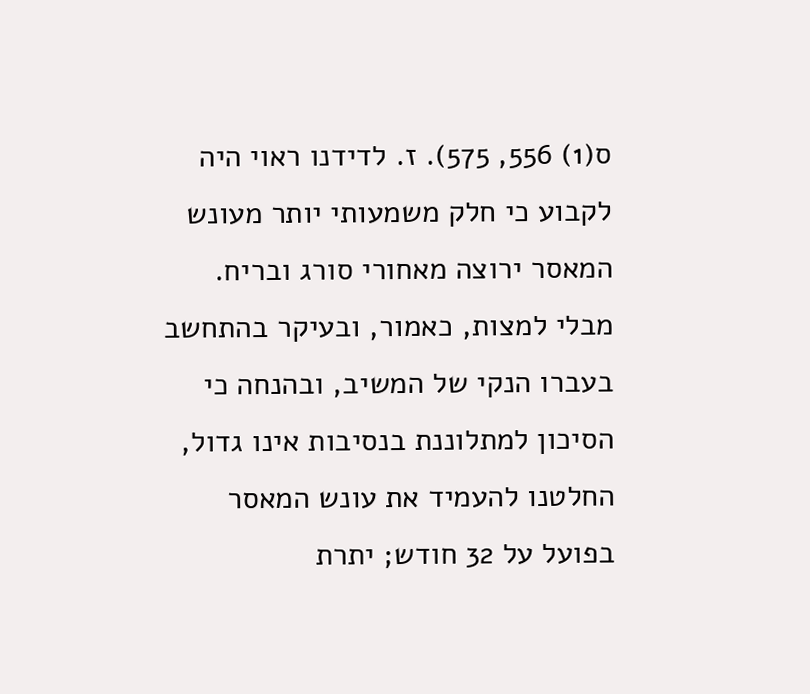ס(1) 556, 575). ז. לדידנו ראוי היה לקבוע כי חלק משמעותי יותר מעונש המאסר ירוצה מאחורי סורג ובריח. מבלי למצות, כאמור, ובעיקר בהתחשב בעברו הנקי של המשיב, ובהנחה כי הסיכון למתלוננת בנסיבות אינו גדול, החלטנו להעמיד את עונש המאסר בפועל על 32 חודש; יתרת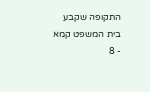התקופה שקבע בית המשפט קמא - 8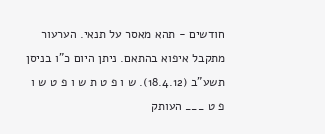חודשים - תהא מאסר על תנאי. הערעור מתקבל איפוא בהתאם. ניתן היום כ"ו בניסן תשע"ב (18.4.12). ש ו פ ט ת ש ו פ ט ש ו פ ט ___ העותק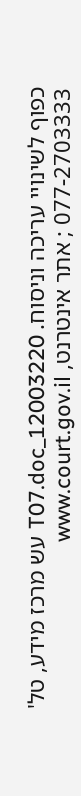כפוף לשינויי עריכה וניסוח. 12003220_T07.doc עש מרכז מידע, טל' 077-2703333 ; אתר אינטרנט, www.court.gov.il